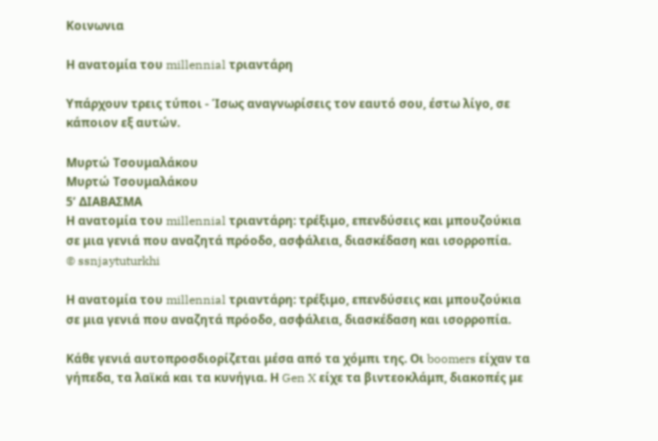Κοινωνια

Η ανατομία του millennial τριαντάρη

Υπάρχουν τρεις τύποι - Ίσως αναγνωρίσεις τον εαυτό σου, έστω λίγο, σε κάποιον εξ αυτών.

Μυρτώ Τσουμαλάκου
Μυρτώ Τσουμαλάκου
5’ ΔΙΑΒΑΣΜΑ
Η ανατομία του millennial τριαντάρη: τρέξιμο, επενδύσεις και μπουζούκια σε μια γενιά που αναζητά πρόοδο, ασφάλεια, διασκέδαση και ισορροπία.
© ssnjaytuturkhi

Η ανατομία του millennial τριαντάρη: τρέξιμο, επενδύσεις και μπουζούκια σε μια γενιά που αναζητά πρόοδο, ασφάλεια, διασκέδαση και ισορροπία.

Κάθε γενιά αυτοπροσδιορίζεται μέσα από τα χόμπι της. Οι boomers είχαν τα γήπεδα, τα λαϊκά και τα κυνήγια. Η Gen X είχε τα βιντεοκλάμπ, διακοπές με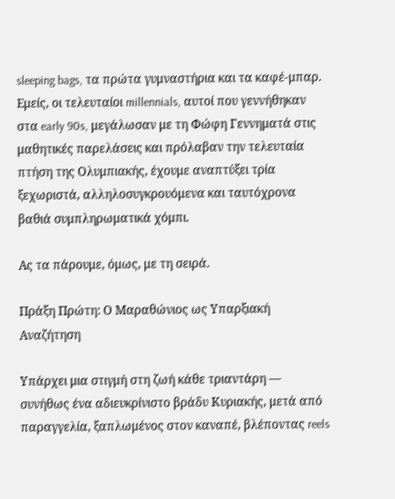sleeping bags, τα πρώτα γυμναστήρια και τα καφέ-μπαρ. Εμείς, οι τελευταίοι millennials, αυτοί που γεννήθηκαν στα early 90s, μεγάλωσαν με τη Φώφη Γεννηματά στις μαθητικές παρελάσεις και πρόλαβαν την τελευταία πτήση της Ολυμπιακής, έχουμε αναπτύξει τρία ξεχωριστά, αλληλοσυγκρουόμενα και ταυτόχρονα βαθιά συμπληρωματικά χόμπι.

Ας τα πάρουμε, όμως, με τη σειρά.

Πράξη Πρώτη: Ο Μαραθώνιος ως Υπαρξιακή Αναζήτηση

Υπάρχει μια στιγμή στη ζωή κάθε τριαντάρη — συνήθως ένα αδιευκρίνιστο βράδυ Κυριακής, μετά από παραγγελία, ξαπλωμένος στον καναπέ, βλέποντας reels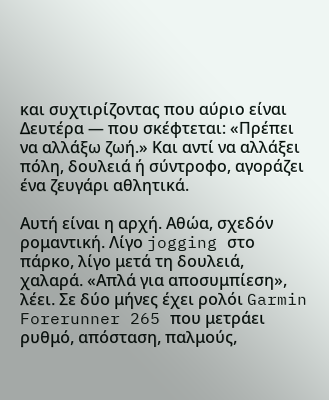και συχτιρίζοντας που αύριο είναι Δευτέρα — που σκέφτεται: «Πρέπει να αλλάξω ζωή.» Και αντί να αλλάξει πόλη, δουλειά ή σύντροφο, αγοράζει ένα ζευγάρι αθλητικά.

Αυτή είναι η αρχή. Αθώα, σχεδόν ρομαντική. Λίγο jogging στο πάρκο, λίγο μετά τη δουλειά, χαλαρά. «Απλά για αποσυμπίεση», λέει. Σε δύο μήνες έχει ρολόι Garmin Forerunner 265 που μετράει ρυθμό, απόσταση, παλμούς,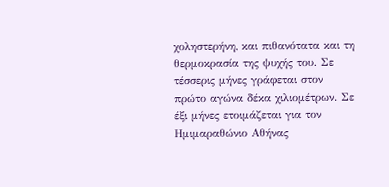χοληστερήνη, και πιθανότατα και τη θερμοκρασία της ψυχής του. Σε τέσσερις μήνες γράφεται στον πρώτο αγώνα δέκα χιλιομέτρων. Σε έξι μήνες ετοιμάζεται για τον Ημιμαραθώνιο Αθήνας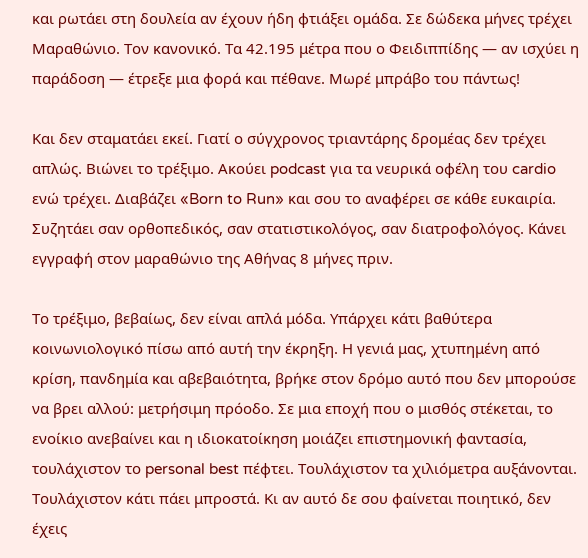και ρωτάει στη δουλεία αν έχουν ήδη φτιάξει ομάδα. Σε δώδεκα μήνες τρέχει Μαραθώνιο. Τον κανονικό. Τα 42.195 μέτρα που ο Φειδιππίδης — αν ισχύει η παράδοση — έτρεξε μια φορά και πέθανε. Μωρέ μπράβο του πάντως!

Και δεν σταματάει εκεί. Γιατί ο σύγχρονος τριαντάρης δρομέας δεν τρέχει απλώς. Βιώνει το τρέξιμο. Ακούει podcast για τα νευρικά οφέλη του cardio ενώ τρέχει. Διαβάζει «Born to Run» και σου το αναφέρει σε κάθε ευκαιρία. Συζητάει σαν ορθοπεδικός, σαν στατιστικολόγος, σαν διατροφολόγος. Κάνει εγγραφή στον μαραθώνιο της Αθήνας 8 μήνες πριν.

Το τρέξιμο, βεβαίως, δεν είναι απλά μόδα. Υπάρχει κάτι βαθύτερα κοινωνιολογικό πίσω από αυτή την έκρηξη. Η γενιά μας, χτυπημένη από κρίση, πανδημία και αβεβαιότητα, βρήκε στον δρόμο αυτό που δεν μπορούσε να βρει αλλού: μετρήσιμη πρόοδο. Σε μια εποχή που ο μισθός στέκεται, το ενοίκιο ανεβαίνει και η ιδιοκατοίκηση μοιάζει επιστημονική φαντασία, τουλάχιστον το personal best πέφτει. Τουλάχιστον τα χιλιόμετρα αυξάνονται. Τουλάχιστον κάτι πάει μπροστά. Κι αν αυτό δε σου φαίνεται ποιητικό, δεν έχεις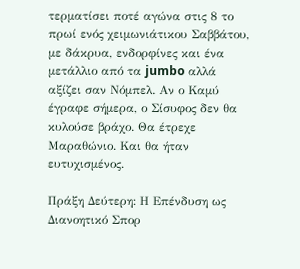τερματίσει ποτέ αγώνα στις 8 το πρωί ενός χειμωνιάτικου Σαββάτου, με δάκρυα, ενδορφίνες και ένα μετάλλιο από τα jumbo αλλά αξίζει σαν Νόμπελ. Αν ο Καμύ έγραφε σήμερα, ο Σίσυφος δεν θα κυλούσε βράχο. Θα έτρεχε Μαραθώνιο. Και θα ήταν ευτυχισμένος.

Πράξη Δεύτερη: Η Επένδυση ως Διανοητικό Σπορ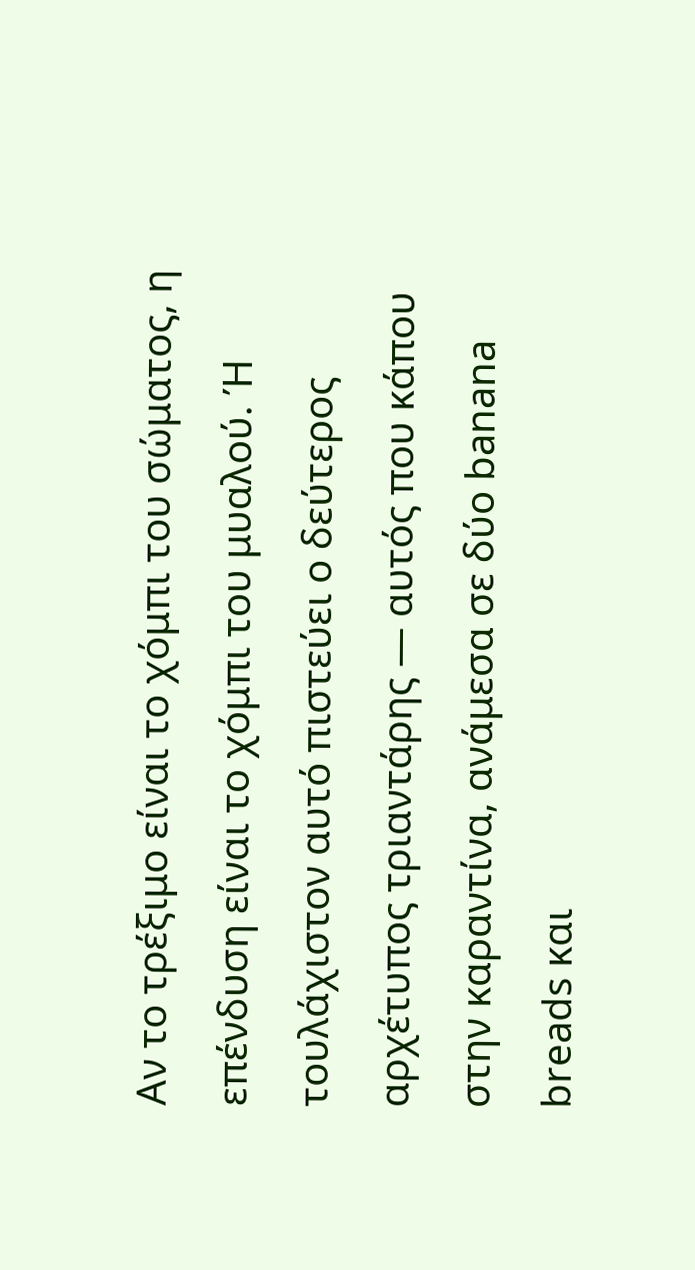Αν το τρέξιμο είναι το χόμπι του σώματος, η επένδυση είναι το χόμπι του μυαλού. Ή τουλάχιστον αυτό πιστεύει ο δεύτερος αρχέτυπος τριαντάρης — αυτός που κάπου στην καραντίνα, ανάμεσα σε δύο banana breads και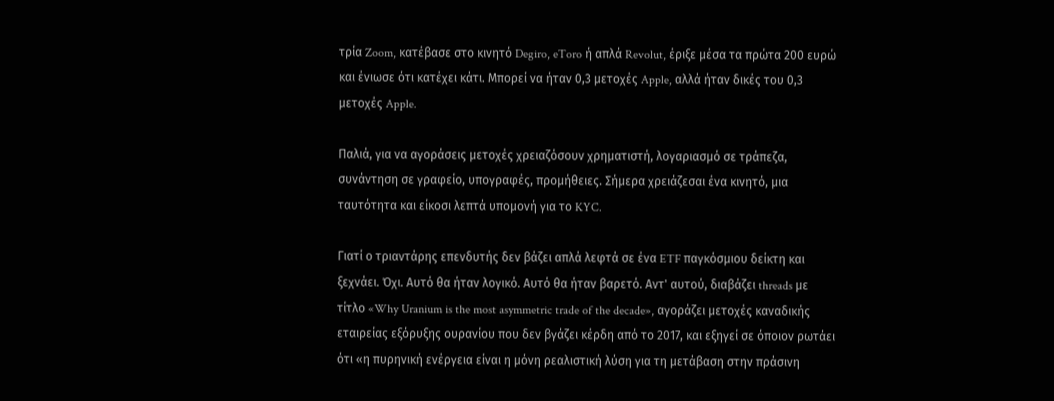τρία Zoom, κατέβασε στο κινητό Degiro, eToro ή απλά Revolut, έριξε μέσα τα πρώτα 200 ευρώ και ένιωσε ότι κατέχει κάτι. Μπορεί να ήταν 0,3 μετοχές Apple, αλλά ήταν δικές του 0,3 μετοχές Apple.

Παλιά, για να αγοράσεις μετοχές χρειαζόσουν χρηματιστή, λογαριασμό σε τράπεζα, συνάντηση σε γραφείο, υπογραφές, προμήθειες. Σήμερα χρειάζεσαι ένα κινητό, μια ταυτότητα και είκοσι λεπτά υπομονή για το KYC.

Γιατί ο τριαντάρης επενδυτής δεν βάζει απλά λεφτά σε ένα ETF παγκόσμιου δείκτη και ξεχνάει. Όχι. Αυτό θα ήταν λογικό. Αυτό θα ήταν βαρετό. Αντ' αυτού, διαβάζει threads με τίτλο «Why Uranium is the most asymmetric trade of the decade», αγοράζει μετοχές καναδικής εταιρείας εξόρυξης ουρανίου που δεν βγάζει κέρδη από το 2017, και εξηγεί σε όποιον ρωτάει ότι «η πυρηνική ενέργεια είναι η μόνη ρεαλιστική λύση για τη μετάβαση στην πράσινη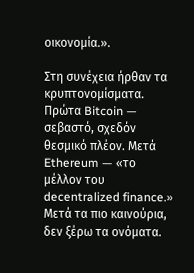οικονομία.».

Στη συνέχεια ήρθαν τα κρυπτονομίσματα. Πρώτα Bitcoin — σεβαστό, σχεδόν θεσμικό πλέον. Μετά Ethereum — «το μέλλον του decentralized finance.» Μετά τα πιο καινούρια, δεν ξέρω τα ονόματα.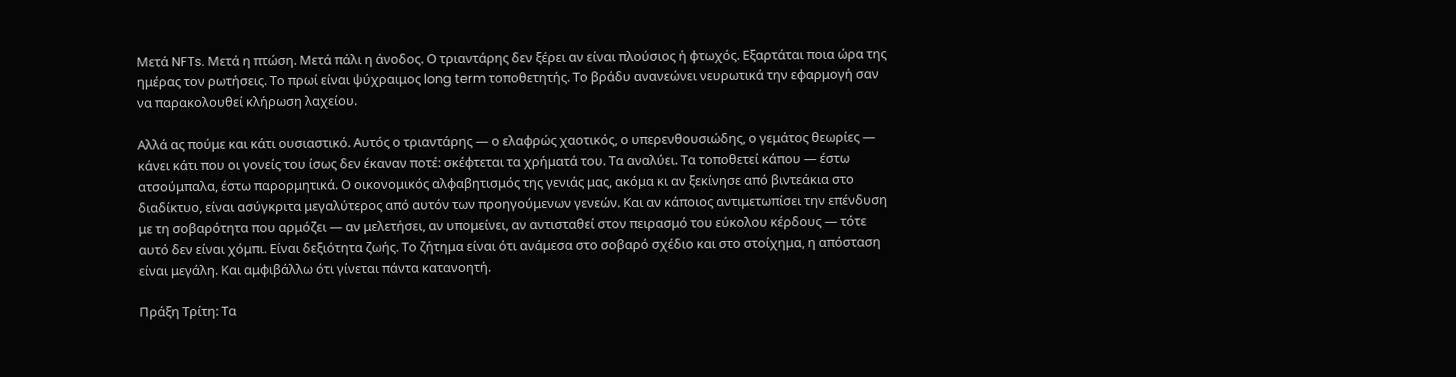Μετά NFTs. Μετά η πτώση. Μετά πάλι η άνοδος. Ο τριαντάρης δεν ξέρει αν είναι πλούσιος ή φτωχός. Εξαρτάται ποια ώρα της ημέρας τον ρωτήσεις. Το πρωί είναι ψύχραιμος long term τοποθετητής. Το βράδυ ανανεώνει νευρωτικά την εφαρμογή σαν να παρακολουθεί κλήρωση λαχείου.

Αλλά ας πούμε και κάτι ουσιαστικό. Αυτός ο τριαντάρης — ο ελαφρώς χαοτικός, ο υπερενθουσιώδης, ο γεμάτος θεωρίες — κάνει κάτι που οι γονείς του ίσως δεν έκαναν ποτέ: σκέφτεται τα χρήματά του. Τα αναλύει. Τα τοποθετεί κάπου — έστω ατσούμπαλα, έστω παρορμητικά. Ο οικονομικός αλφαβητισμός της γενιάς μας, ακόμα κι αν ξεκίνησε από βιντεάκια στο διαδίκτυο, είναι ασύγκριτα μεγαλύτερος από αυτόν των προηγούμενων γενεών. Και αν κάποιος αντιμετωπίσει την επένδυση με τη σοβαρότητα που αρμόζει — αν μελετήσει, αν υπομείνει, αν αντισταθεί στον πειρασμό του εύκολου κέρδους — τότε αυτό δεν είναι χόμπι. Είναι δεξιότητα ζωής. Το ζήτημα είναι ότι ανάμεσα στο σοβαρό σχέδιο και στο στοίχημα, η απόσταση είναι μεγάλη. Και αμφιβάλλω ότι γίνεται πάντα κατανοητή.

Πράξη Τρίτη: Τα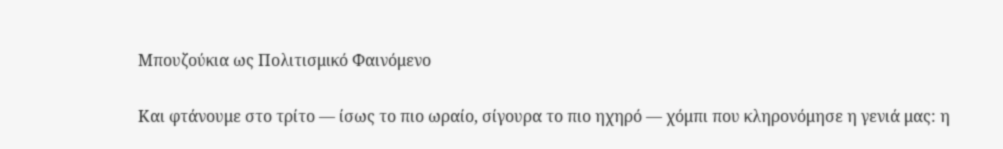Μπουζούκια ως Πολιτισμικό Φαινόμενο

Και φτάνουμε στο τρίτο — ίσως το πιο ωραίο, σίγουρα το πιο ηχηρό — χόμπι που κληρονόμησε η γενιά μας: η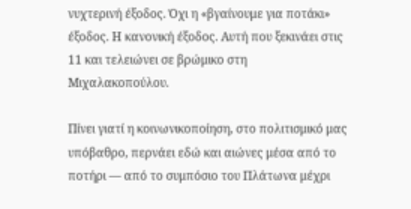νυχτερινή έξοδος. Όχι η «βγαίνουμε για ποτάκι» έξοδος. Η κανονική έξοδος. Αυτή που ξεκινάει στις 11 και τελειώνει σε βρώμικο στη Μιχαλακοπούλου.

Πίνει γιατί η κοινωνικοποίηση, στο πολιτισμικό μας υπόβαθρο, περνάει εδώ και αιώνες μέσα από το ποτήρι — από το συμπόσιο του Πλάτωνα μέχρι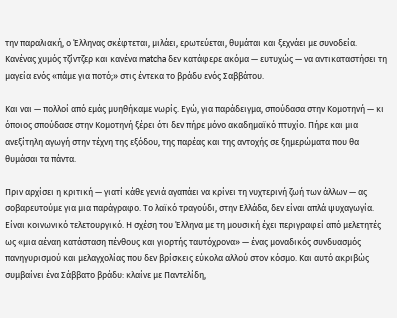την παραλιακή, ο Έλληνας σκέφτεται, μιλάει, ερωτεύεται, θυμάται και ξεχνάει με συνοδεία. Κανένας χυμός τζίντζερ και κανένα matcha δεν κατάφερε ακόμα — ευτυχώς — να αντικαταστήσει τη μαγεία ενός «πάμε για ποτό;» στις έντεκα το βράδυ ενός Σαββάτου.

Και ναι — πολλοί από εμάς μυηθήκαμε νωρίς. Εγώ, για παράδειγμα, σπούδασα στην Κομοτηνή — κι όποιος σπούδασε στην Κομοτηνή ξέρει ότι δεν πήρε μόνο ακαδημαϊκό πτυχίο. Πήρε και μια ανεξίτηλη αγωγή στην τέχνη της εξόδου, της παρέας και της αντοχής σε ξημερώματα που θα θυμάσαι τα πάντα.

Πριν αρχίσει η κριτική — γιατί κάθε γενιά αγαπάει να κρίνει τη νυχτερινή ζωή των άλλων — ας σοβαρευτούμε για μια παράγραφο. Το λαϊκό τραγούδι, στην Ελλάδα, δεν είναι απλά ψυχαγωγία. Είναι κοινωνικό τελετουργικό. Η σχέση του Έλληνα με τη μουσική έχει περιγραφεί από μελετητές ως «μια αέναη κατάσταση πένθους και γιορτής ταυτόχρονα» — ένας μοναδικός συνδυασμός πανηγυρισμού και μελαγχολίας που δεν βρίσκεις εύκολα αλλού στον κόσμο. Και αυτό ακριβώς συμβαίνει ένα Σάββατο βράδυ: κλαίνε με Παντελίδη,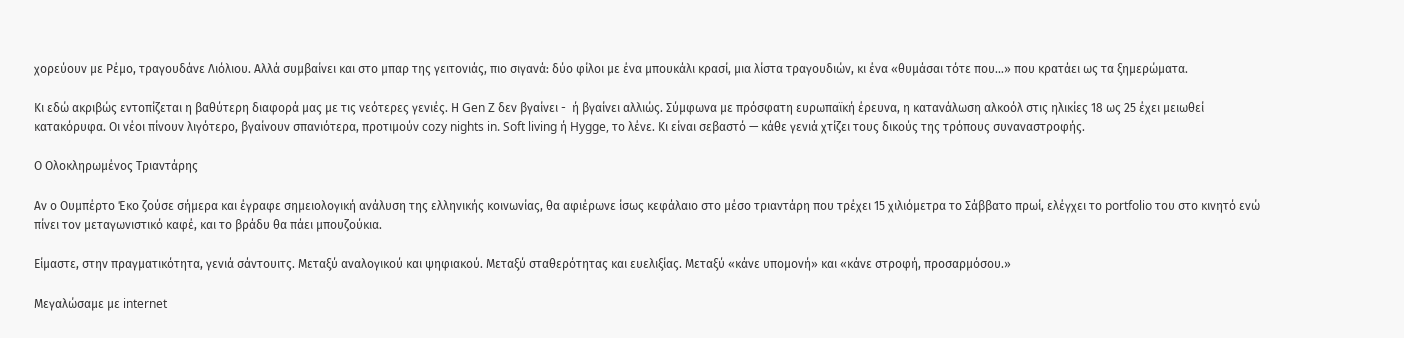χορεύουν με Ρέμο, τραγουδάνε Λιόλιου. Αλλά συμβαίνει και στο μπαρ της γειτονιάς, πιο σιγανά: δύο φίλοι με ένα μπουκάλι κρασί, μια λίστα τραγουδιών, κι ένα «θυμάσαι τότε που...» που κρατάει ως τα ξημερώματα.

Κι εδώ ακριβώς εντοπίζεται η βαθύτερη διαφορά μας με τις νεότερες γενιές. Η Gen Z δεν βγαίνει -  ή βγαίνει αλλιώς. Σύμφωνα με πρόσφατη ευρωπαϊκή έρευνα, η κατανάλωση αλκοόλ στις ηλικίες 18 ως 25 έχει μειωθεί κατακόρυφα. Οι νέοι πίνουν λιγότερο, βγαίνουν σπανιότερα, προτιμούν cozy nights in. Soft living ή Hygge, το λένε. Κι είναι σεβαστό — κάθε γενιά χτίζει τους δικούς της τρόπους συναναστροφής.

Ο Ολοκληρωμένος Τριαντάρης

Αν ο Ουμπέρτο Έκο ζούσε σήμερα και έγραφε σημειολογική ανάλυση της ελληνικής κοινωνίας, θα αφιέρωνε ίσως κεφάλαιο στο μέσο τριαντάρη που τρέχει 15 χιλιόμετρα το Σάββατο πρωί, ελέγχει το portfolio του στο κινητό ενώ πίνει τον μεταγωνιστικό καφέ, και το βράδυ θα πάει μπουζούκια.

Είμαστε, στην πραγματικότητα, γενιά σάντουιτς. Μεταξύ αναλογικού και ψηφιακού. Μεταξύ σταθερότητας και ευελιξίας. Μεταξύ «κάνε υπομονή» και «κάνε στροφή, προσαρμόσου.»

Μεγαλώσαμε με internet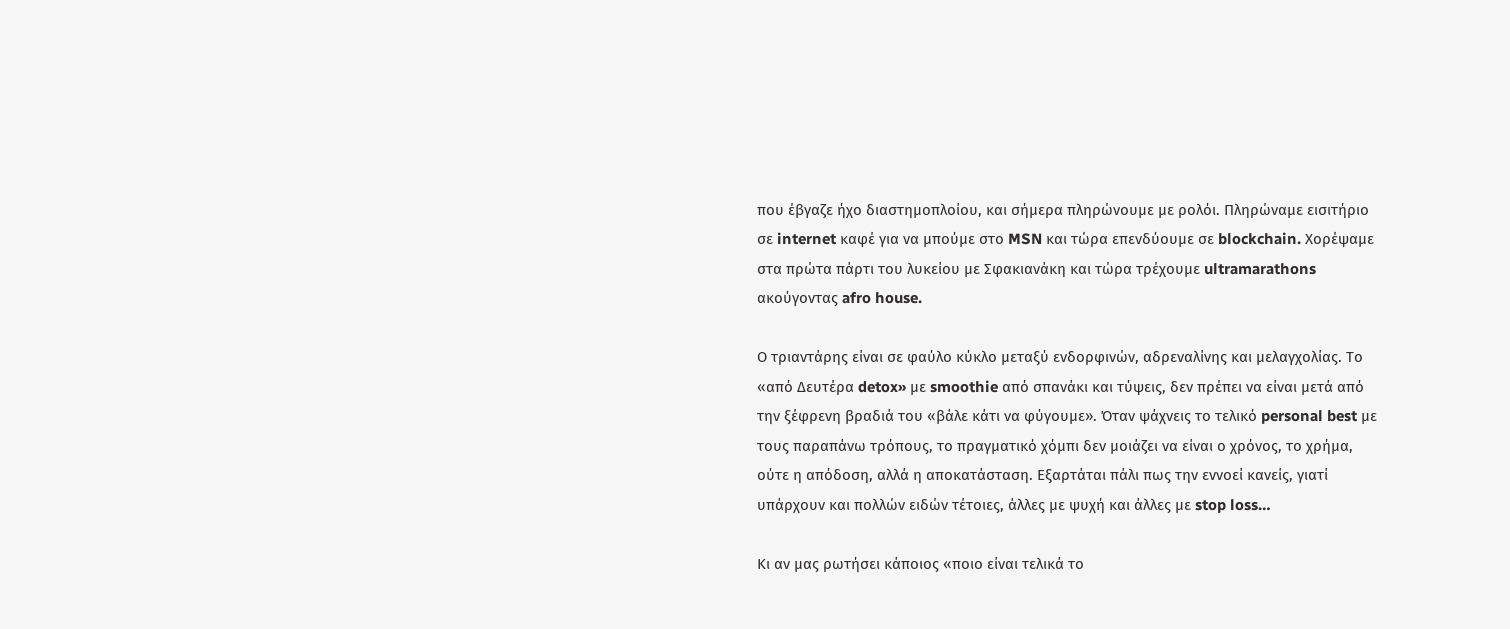που έβγαζε ήχο διαστημοπλοίου, και σήμερα πληρώνουμε με ρολόι. Πληρώναμε εισιτήριο σε internet καφέ για να μπούμε στο MSN και τώρα επενδύουμε σε blockchain. Χορέψαμε στα πρώτα πάρτι του λυκείου με Σφακιανάκη και τώρα τρέχουμε ultramarathons ακούγοντας afro house.

Ο τριαντάρης είναι σε φαύλο κύκλο μεταξύ ενδορφινών, αδρεναλίνης και μελαγχολίας. Το «από Δευτέρα detox» με smoothie από σπανάκι και τύψεις, δεν πρέπει να είναι μετά από την ξέφρενη βραδιά του «βάλε κάτι να φύγουμε». Όταν ψάχνεις το τελικό personal best με τους παραπάνω τρόπους, το πραγματικό χόμπι δεν μοιάζει να είναι ο χρόνος, το χρήμα, ούτε η απόδοση, αλλά η αποκατάσταση. Εξαρτάται πάλι πως την εννοεί κανείς, γιατί υπάρχουν και πολλών ειδών τέτοιες, άλλες με ψυχή και άλλες με stop loss…

Κι αν μας ρωτήσει κάποιος «ποιο είναι τελικά το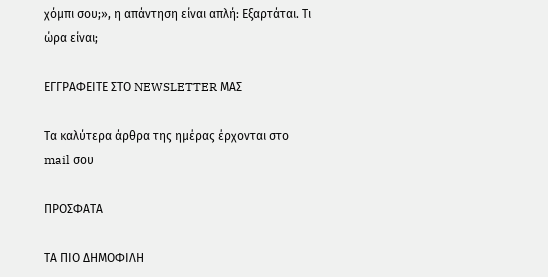χόμπι σου;», η απάντηση είναι απλή: Εξαρτάται. Τι ώρα είναι;

ΕΓΓΡΑΦΕΙΤΕ ΣΤΟ NEWSLETTER ΜΑΣ

Tα καλύτερα άρθρα της ημέρας έρχονται στο mail σου

ΠΡΟΣΦΑΤΑ

ΤΑ ΠΙΟ ΔΗΜΟΦΙΛΗ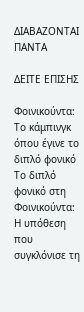ΔΙΑΒΑΖΟΝΤΑΙ ΠΑΝΤΑ

ΔΕΙΤΕ ΕΠΙΣΗΣ

Φοινικούντα: Το κάμπινγκ όπου έγινε το διπλό φονικό
Το διπλό φονικό στη Φοινικούντα: Η υπόθεση που συγκλόνισε τη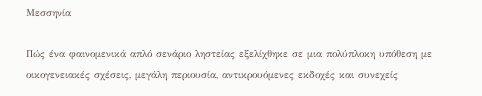Μεσσηνία

Πώς ένα φαινομενικά απλό σενάριο ληστείας εξελίχθηκε σε μια πολύπλοκη υπόθεση με οικογενειακές σχέσεις, μεγάλη περιουσία, αντικρουόμενες εκδοχές και συνεχείς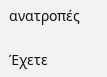ανατροπές

Έχετε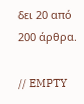δει 20 από 200 άρθρα.

// EMPTY